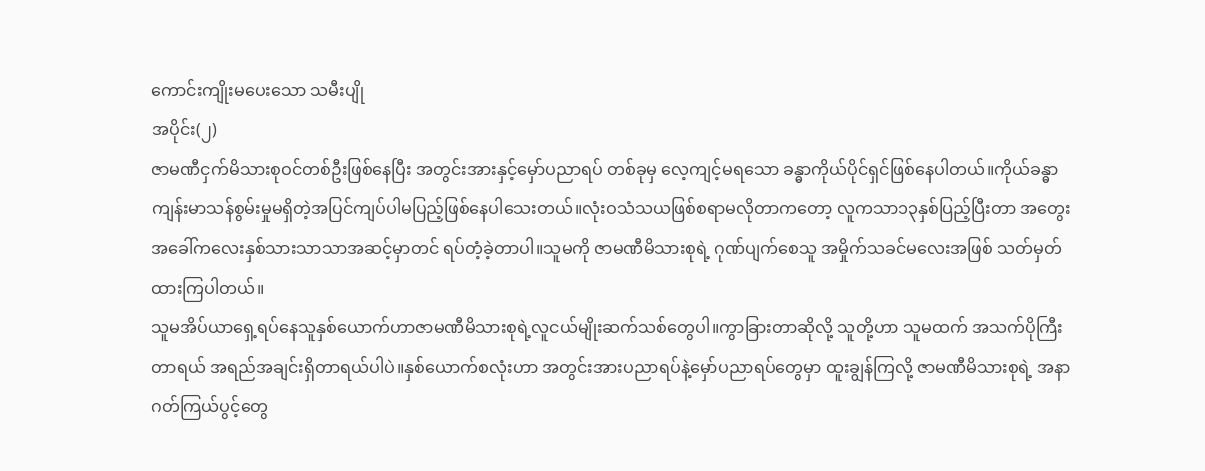ကောင်းကျိုးမပေးသော သမီးပျို
အပိုင်း(၂)
ဇာမဏီငှက်မိသားစုဝင်တစ်ဦးဖြစ်နေပြီး အတွင်းအားနှင့်မှော်ပညာရပ် တစ်ခုမှ လေ့ကျင့်မရသော ခန္ဓာကိုယ်ပိုင်ရှင်ဖြစ်နေပါတယ်။ကိုယ်ခန္ဓာကျန်းမာသန်စွမ်းမှုမရှိတဲ့အပြင်ကျပ်ပါမပြည့်ဖြစ်နေပါသေးတယ်။လုံးဝသံသယဖြစ်စရာမလိုတာကတော့ လူကသာ၁၃နှစ်ပြည့်ပြီးတာ အတွေးအခေါ်ကလေးနှစ်သားသာသာအဆင့်မှာတင် ရပ်တံ့ခဲ့တာပါ။သူမကို ဇာမဏီမိသားစုရဲ့ ဂုဏ်ပျက်စေသူ အမှိုက်သခင်မလေးအဖြစ် သတ်မှတ်ထားကြပါတယ်။
သူမအိပ်ယာရှေ့ရပ်နေသူနှစ်ယောက်ဟာဇာမဏီမိသားစုရဲ့လူငယ်မျိုးဆက်သစ်တွေပါ။ကွာခြားတာဆိုလို့ သူတို့ဟာ သူမထက် အသက်ပိုကြီးတာရယ် အရည်အချင်းရှိတာရယ်ပါပဲ။နှစ်ယောက်စလုံးဟာ အတွင်းအားပညာရပ်နဲ့မှော်ပညာရပ်တွေမှာ ထူးချွန်ကြလို့ ဇာမဏီမိသားစုရဲ့ အနာဂတ်ကြယ်ပွင့်တွေ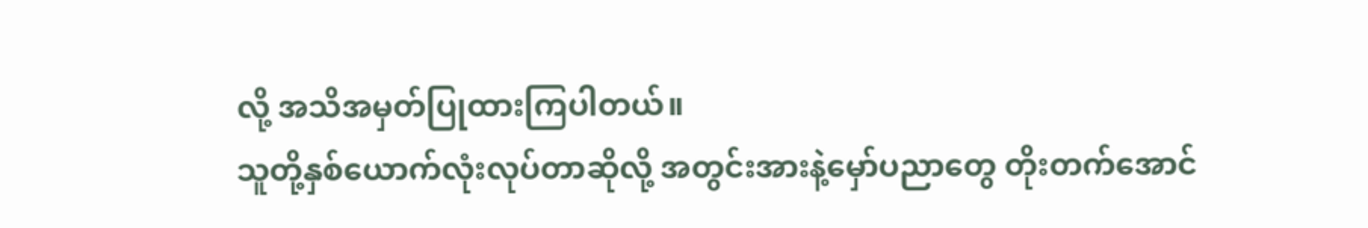လို့ အသိအမှတ်ပြုထားကြပါတယ်။
သူတို့နှစ်ယောက်လုံးလုပ်တာဆိုလို့ အတွင်းအားနဲ့မှော်ပညာတွေ တိုးတက်အောင်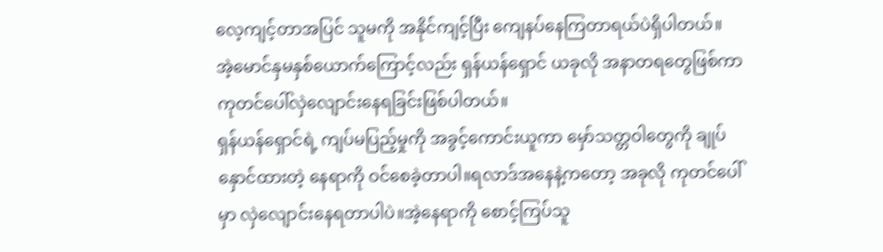လေ့ကျင့်တာအပြင် သူမကို အနိုင်ကျင့်ပြီး ကျေနပ်နေကြတာရယ်ပဲရှိပါတယ်။
အဲ့မောင်နှမနှစ်ယောက်ကြောင့်လည်း ရှန်ယန်ရှောင် ယခုလို အနာတရတွေဖြစ်ကာ ကုတင်ပေါ်လှဲလျောင်းနေရခြင်းဖြစ်ပါတယ်။
ရှန်ယန်ရှောင်ရဲ့ ကျပ်မပြည့်မှုကို အခွင့်ကောင်းယူကာ မှော်သတ္တဝါတွေကို ချုပ်နှောင်ထားတဲ့ နေရာကို ဝင်စေခဲ့တာပါ။ရလာဒ်အနေနဲ့ကတော့ အခုလို ကုတင်ပေါ်မှာ လှဲလျောင်းနေရတာပါပဲ။အဲ့နေရာကို စောင့်ကြပ်သူ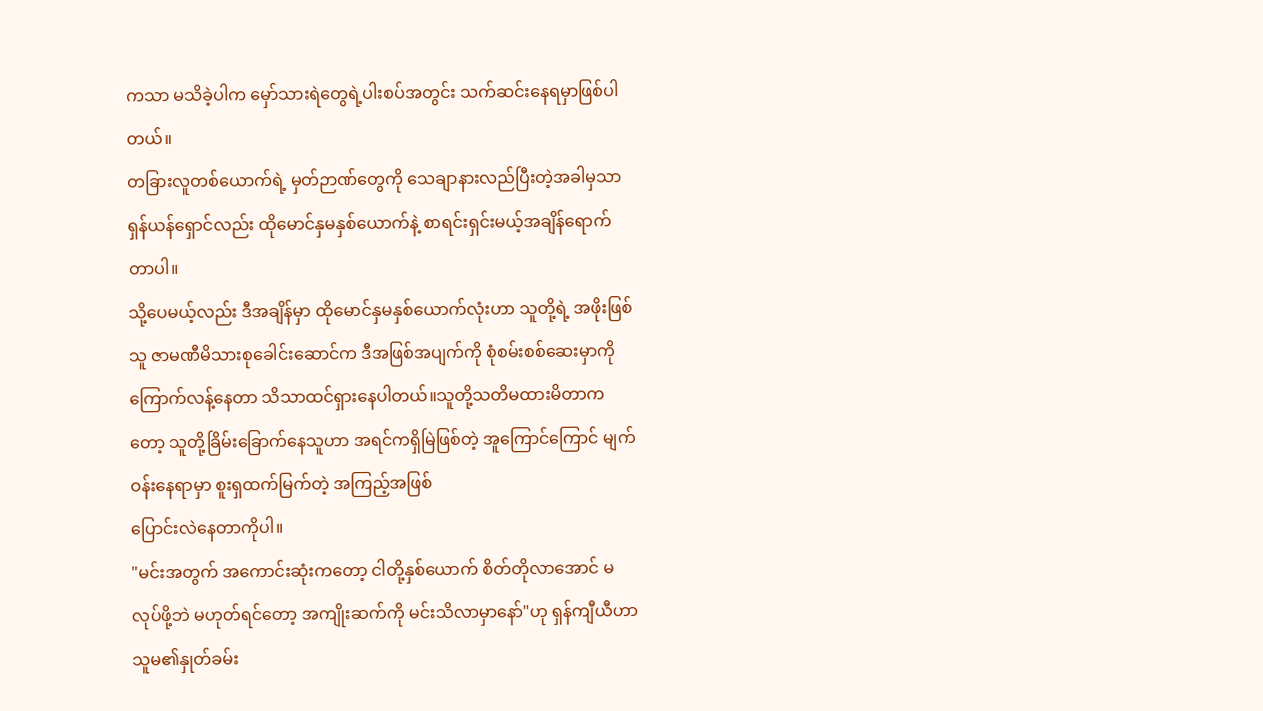ကသာ မသိခဲ့ပါက မှော်သားရဲတွေရဲ့ပါးစပ်အတွင်း သက်ဆင်းနေရမှာဖြစ်ပါတယ်။
တခြားလူတစ်ယောက်ရဲ့ မှတ်ဉာဏ်တွေကို သေချာနားလည်ပြီးတဲ့အခါမှသာ ရှန်ယန်ရှောင်လည်း ထိုမောင်နှမနှစ်ယောက်နဲ့ စာရင်းရှင်းမယ့်အချိန်ရောက်တာပါ။
သို့ပေမယ့်လည်း ဒီအချိန်မှာ ထိုမောင်နှမနှစ်ယောက်လုံးဟာ သူတို့ရဲ့ အဖိုးဖြစ်သူ ဇာမဏီမိသားစုခေါင်းဆောင်က ဒီအဖြစ်အပျက်ကို စုံစမ်းစစ်ဆေးမှာကို ကြောက်လန့်နေတာ သိသာထင်ရှားနေပါတယ်။သူတို့သတိမထားမိတာကတော့ သူတို့ခြိမ်းခြောက်နေသူဟာ အရင်ကရှိမြဲဖြစ်တဲ့ အူကြောင်ကြောင် မျက်ဝန်းနေရာမှာ စူးရှထက်မြက်တဲ့ အကြည့်အဖြစ်
ပြောင်းလဲနေတာကိုပါ။
"မင်းအတွက် အကောင်းဆုံးကတော့ ငါတို့နှစ်ယောက် စိတ်တိုလာအောင် မလုပ်ဖို့ဘဲ မဟုတ်ရင်တော့ အကျိုးဆက်ကို မင်းသိလာမှာနော်"ဟု ရှန်ကျီယီဟာ သူမ၏နှုတ်ခမ်း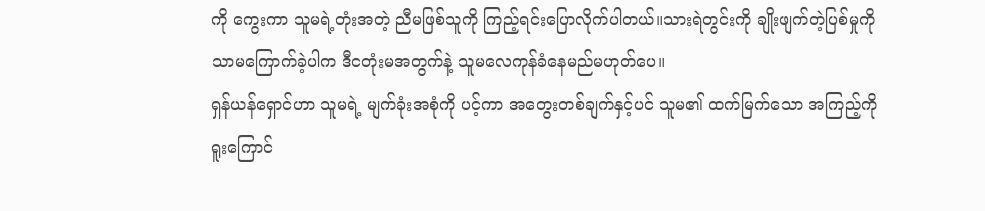ကို ကွေးကာ သူမရဲ့တုံးအတဲ့ ညီမဖြစ်သူကို ကြည့်ရင်းပြောလိုက်ပါတယ်။သားရဲတွင်းကို ချိုးဖျက်တဲ့ပြစ်မှုကိုသာမကြောက်ခဲ့ပါက ဒီငတုံးမအတွက်နဲ့ သူမလေကုန်ခံနေမည်မဟုတ်ပေ။
ရှန်ယန်ရှောင်ဟာ သူမရဲ့ မျက်ခုံးအစုံကို ပင့်ကာ အတွေးတစ်ချက်နှင့်ပင် သူမ၏ ထက်မြက်သော အကြည့်ကို ရူးကြောင်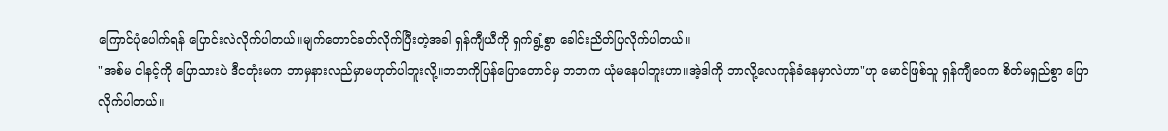ကြောင်ပုံပေါက်ရန် ပြောင်းလဲလိုက်ပါတယ်။မျက်တောင်ခတ်လိုက်ပြီးတဲ့အခါ ရှန်ကျီယီကို ရှက်ရွံ့စွာ ခေါင်းညိတ်ပြလိုက်ပါတယ်။
"အစ်မ ငါနင့်ကို ပြောသားပဲ ဒီငတုံးမက ဘာမှနားလည်မှာမဟုတ်ပါဘူးလို့။ဘဘကိုပြန်ပြောတောင်မှ ဘဘက ယုံမနေပါဘူးဟာ။အဲ့ဒါကို ဘာလို့လေကုန်ခံနေမှာလဲဟာ"ဟု မောင်ဖြစ်သူ ရှန်ကျီဝေက စိတ်မရှည်စွာ ပြောလိုက်ပါတယ်။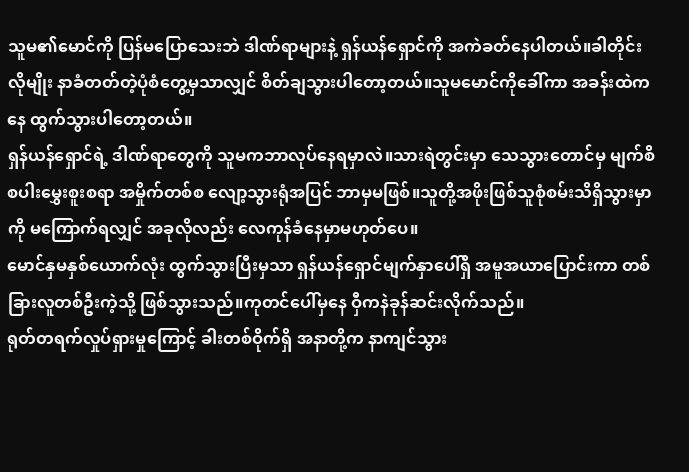သူမ၏မောင်ကို ပြန်မပြောသေးဘဲ ဒါဏ်ရာများနဲ့ ရှန်ယန်ရှောင်ကို အကဲခတ်နေပါတယ်။ခါတိုင်းလိုမျိုး နာခံတတ်တဲ့ပုံစံတွေ့မှသာလျှင် စိတ်ချသွားပါတော့တယ်။သူမမောင်ကိုခေါ်ကာ အခန်းထဲကနေ ထွက်သွားပါတော့တယ်။
ရှန်ယန်ရှောင်ရဲ့ ဒါဏ်ရာတွေကို သူမကဘာလုပ်နေရမှာလဲ။သားရဲတွင်းမှာ သေသွားတောင်မှ မျက်စိစပါးမွှေးစူးစရာ အမှိုက်တစ်စ လျော့သွားရုံအပြင် ဘာမှမဖြစ်။သူတို့အဖိုးဖြစ်သူစုံစမ်းသိရှိသွားမှာကို မကြောက်ရလျှင် အခုလိုလည်း လေကုန်ခံနေမှာမဟုတ်ပေ။
မောင်နှမနှစ်ယောက်လုံး ထွက်သွားပြီးမှသာ ရှန်ယန်ရှောင်မျက်နှာပေါ်ရှိ အမူအယာပြောင်းကာ တစ်ခြားလူတစ်ဦးကဲ့သို့ ဖြစ်သွားသည်။ကုတင်ပေါ်မှနေ ဝှီကနဲခုန်ဆင်းလိုက်သည်။
ရုတ်တရက်လှုပ်ရှားမှုကြောင့် ခါးတစ်ဝိုက်ရှိ အနာတို့က နာကျင်သွား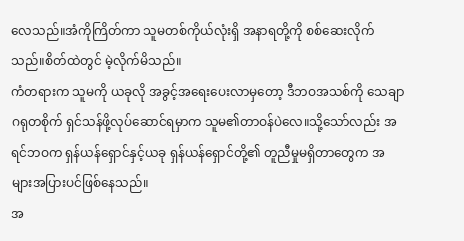လေသည်။အံကိုကြိတ်ကာ သူမတစ်ကိုယ်လုံးရှိ အနာရတို့ကို စစ်ဆေးလိုက်သည်။စိတ်ထဲတွင် မဲ့လိုက်မိသည်။
ကံတရားက သူမကို ယခုလို အခွင့်အရေးပေးလာမှတော့ ဒီဘဝအသစ်ကို သေချာဂရုတစိုက် ရှင်သန်ဖို့လုပ်ဆောင်ရမှာက သူမ၏တာဝန်ပဲလေ။သို့သော်လည်း အရင်ဘဝက ရှန်ယန်ရှောင်နှင့်ယခု ရှန်ယန်ရှောင်တို့၏ တူညီမှုမရှိတာတွေက အများအပြားပင်ဖြစ်နေသည်။
အ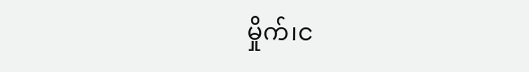မှိုက်၊င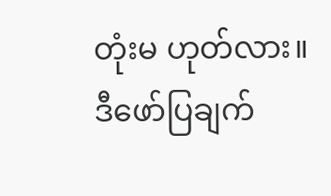တုံးမ ဟုတ်လား။
ဒီဖော်ပြချက်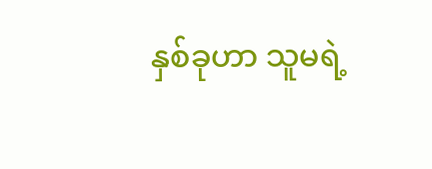နှစ်ခုဟာ သူမရဲ့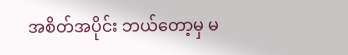အစိတ်အပိုင်း ဘယ်တော့မှ မ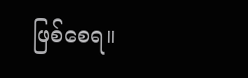ဖြစ်စေရ။